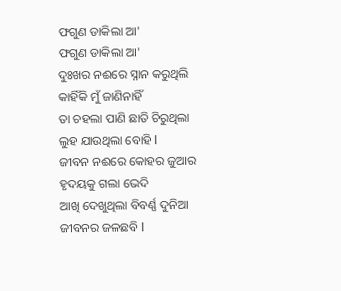ଫଗୁଣ ଡାକିଲା ଆ'
ଫଗୁଣ ଡାକିଲା ଆ'
ଦୁଃଖର ନଈରେ ସ୍ନାନ କରୁଥିଲି
କାହିଁକି ମୁଁ ଜାଣିନାହିଁ
ତା ଚହଲା ପାଣି ଛାତି ଚିରୁଥିଲା
ଲୁହ ଯାଉଥିଲା ବୋହି I
ଜୀବନ ନଈରେ କୋହର ଜୁଆର
ହୃଦୟକୁ ଗଲା ଭେଦି
ଆଖି ଦେଖୁଥିଲା ବିବର୍ଣ୍ଣ ଦୁନିଆ
ଜୀବନର ଜଳଛବି I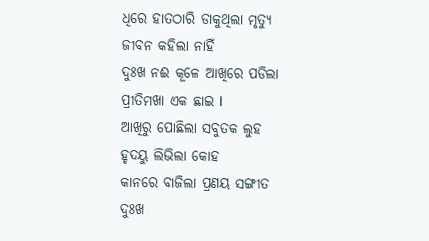ଧିରେ ହାତଠାରି ଡାକୁଥିଲା ମୃତ୍ୟୁ
ଜୀବନ କହିଲା ନାହିଁ
ଦୁଃଖ ନଈ କୂଳେ ଆଖିରେ ପଡିଲା
ପ୍ରୀତିମଖା ଏକ ଛାଇ I
ଆଖିରୁ ପୋଛିଲା ସବୁତକ ଲୁହ
ହୃଦୟୁ ଲିଭିଲା କୋହ
କାନରେ ବାଜିଲା ପ୍ରଣୟ ସଙ୍ଗୀତ
ଦୁଃଖ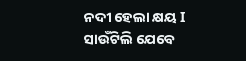ନଦୀ ହେଲା କ୍ଷୟ I
ସାଉଁଟିଲି ଯେବେ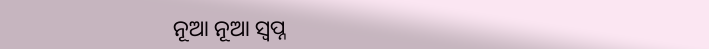ନୂଆ ନୂଆ ସ୍ୱପ୍ନ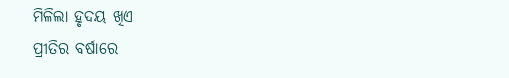ମିଳିଲା ହୃଦୟ ଖିଏ
ପ୍ରୀତିର ବର୍ଷାରେ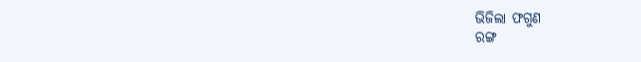ଭିଜିଲା ଫଗୁଣ
ରଙ୍ଗ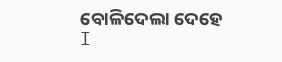ବୋଳିଦେଲା ଦେହେ I